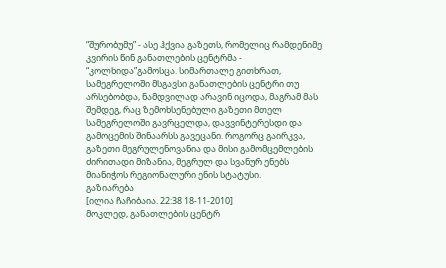“შურობუმუ” - ასე ჰქვია გაზეთს, რომელიც რამდენიმე კვირის წინ განათლების ცენტრმა - “კოლხიდა”გამოსცა. სიმართალე გითხრათ, სამეგრელოში მსგავსი განათლების ცენტრი თუ არსებობდა, ნამდვილად არავინ იცოდა, მაგრამ მას შემდეგ, რაც ზემოხსენებული გაზეთი მთელ სამეგრელოში გავრცელდა, დავვინტერესდი და გამოცემის შინაარსს გავეცანი. როგორც გაირკვა, გაზეთი მეგრულენოვანია და მისი გამომცემლების ძირითადი მიზანია, მეგრულ და სვანურ ენებს მიანიჭოს რეგიონალური ენის სტატუსი.
გაზიარება
[ილია ჩაჩიბაია. 22:38 18-11-2010]
მოკლედ, განათლების ცენტრ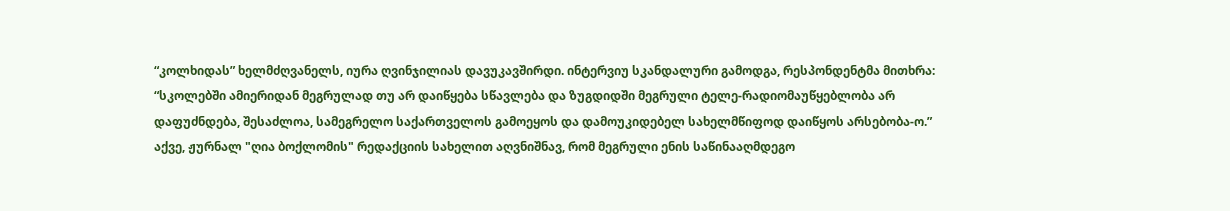“კოლხიდას” ხელმძღვანელს, იურა ღვინჯილიას დავუკავშირდი. ინტერვიუ სკანდალური გამოდგა, რესპონდენტმა მითხრა: “სკოლებში ამიერიდან მეგრულად თუ არ დაიწყება სწავლება და ზუგდიდში მეგრული ტელე-რადიომაუწყებლობა არ დაფუძნდება, შესაძლოა, სამეგრელო საქართველოს გამოეყოს და დამოუკიდებელ სახელმწიფოდ დაიწყოს არსებობა-ო.”
აქვე, ჟურნალ "ღია ბოქლომის" რედაქციის სახელით აღვნიშნავ, რომ მეგრული ენის საწინააღმდეგო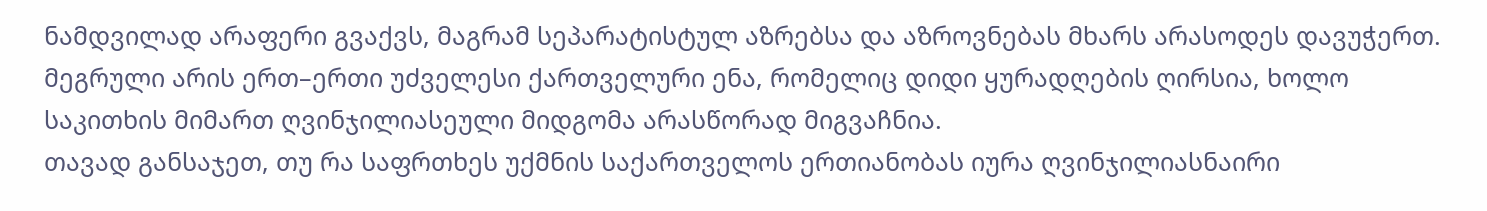ნამდვილად არაფერი გვაქვს, მაგრამ სეპარატისტულ აზრებსა და აზროვნებას მხარს არასოდეს დავუჭერთ. მეგრული არის ერთ–ერთი უძველესი ქართველური ენა, რომელიც დიდი ყურადღების ღირსია, ხოლო საკითხის მიმართ ღვინჯილიასეული მიდგომა არასწორად მიგვაჩნია.
თავად განსაჯეთ, თუ რა საფრთხეს უქმნის საქართველოს ერთიანობას იურა ღვინჯილიასნაირი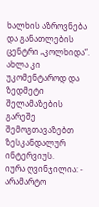ხალხის აზროვნება და განათლების ცენტრი „კოლხიდა“. ახლა კი უკომენტაროდ და ზედმეტი შელამაზების გარეშე შემოგთავაზებთ ზესკანდალურ ინტერვიუს.
იურა ღვინჯილია: - არამარტო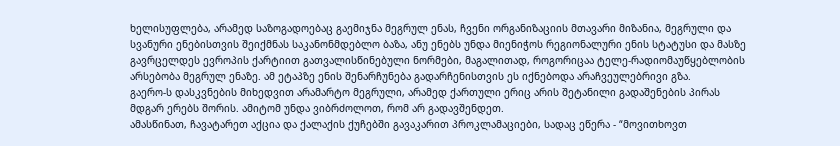ხელისუფლება, არამედ საზოგადოებაც გაემიჯნა მეგრულ ენას, ჩვენი ორგანიზაციის მთავარი მიზანია, მეგრული და სვანური ენებისთვის შეიქმნას საკანონმდებლო ბაზა, ანუ ენებს უნდა მიენიჭოს რეგიონალური ენის სტატუსი და მასზე გავრცელდეს ევროპის ქარტიით გათვალისწინებული ნორმები, მაგალითად, როგორიცაა ტელე-რადიომაუწყებლობის არსებობა მეგრულ ენაზე. ამ ეტაპზე ენის შენარჩუნება გადარჩენისთვის ეს იქნებოდა არაჩვეულებრივი გზა.
გაერო-ს დასკვნების მიხედვით არამარტო მეგრული, არამედ ქართული ერიც არის შეტანილი გადაშენების პირას მდგარ ერებს შორის. ამიტომ უნდა ვიბრძოლოთ, რომ არ გადავშენდეთ.
ამასწინათ, ჩავატარეთ აქცია და ქალაქის ქუჩებში გავაკარით პროკლამაციები, სადაც ეწერა - “მოვითხოვთ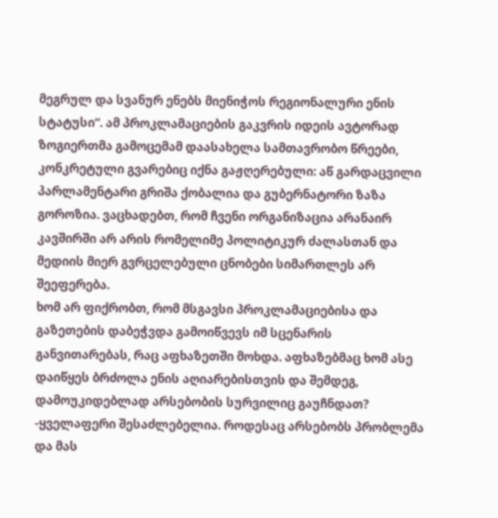მეგრულ და სვანურ ენებს მიენიჭოს რეგიონალური ენის სტატუსი“. ამ პროკლამაციების გაკვრის იდეის ავტორად ზოგიერთმა გამოცემამ დაასახელა სამთავრობო წრეები, კონკრეტული გვარებიც იქნა გაჟღერებული: აწ გარდაცვილი პარლამენტარი გრიშა ქობალია და გუბერნატორი ზაზა გოროზია. ვაცხადებთ, რომ ჩვენი ორგანიზაცია არანაირ კავშირში არ არის რომელიმე პოლიტიკურ ძალასთან და მედიის მიერ გვრცელებული ცნობები სიმართლეს არ შეეფერება.
ხომ არ ფიქრობთ, რომ მსგავსი პროკლამაციებისა და გაზეთების დაბეჭვდა გამოიწვევს იმ სცენარის განვითარებას, რაც აფხაზეთში მოხდა. აფხაზებმაც ხომ ასე დაიწყეს ბრძოლა ენის აღიარებისთვის და შემდეგ, დამოუკიდებლად არსებობის სურვილიც გაუჩნდათ?
-ყველაფერი შესაძლებელია. როდესაც არსებობს პრობლემა და მას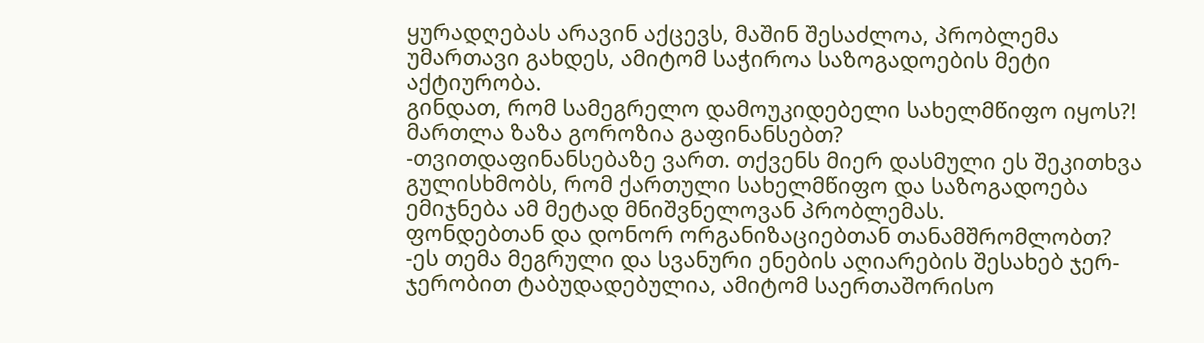ყურადღებას არავინ აქცევს, მაშინ შესაძლოა, პრობლემა უმართავი გახდეს, ამიტომ საჭიროა საზოგადოების მეტი აქტიურობა.
გინდათ, რომ სამეგრელო დამოუკიდებელი სახელმწიფო იყოს?! მართლა ზაზა გოროზია გაფინანსებთ?
-თვითდაფინანსებაზე ვართ. თქვენს მიერ დასმული ეს შეკითხვა გულისხმობს, რომ ქართული სახელმწიფო და საზოგადოება ემიჯნება ამ მეტად მნიშვნელოვან პრობლემას.
ფონდებთან და დონორ ორგანიზაციებთან თანამშრომლობთ?
-ეს თემა მეგრული და სვანური ენების აღიარების შესახებ ჯერ-ჯერობით ტაბუდადებულია, ამიტომ საერთაშორისო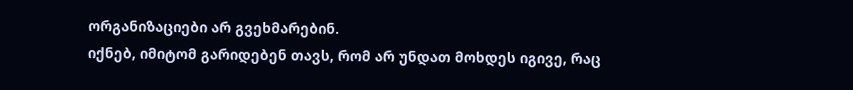ორგანიზაციები არ გვეხმარებინ.
იქნებ, იმიტომ გარიდებენ თავს, რომ არ უნდათ მოხდეს იგივე, რაც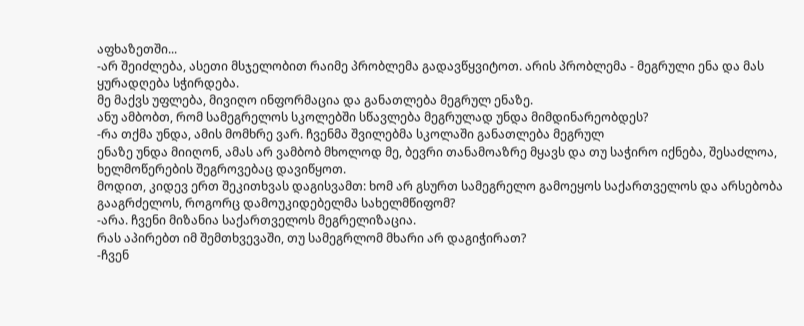აფხაზეთში...
-არ შეიძლება, ასეთი მსჯელობით რაიმე პრობლემა გადავწყვიტოთ. არის პრობლემა - მეგრული ენა და მას ყურადღება სჭირდება.
მე მაქვს უფლება, მივიღო ინფორმაცია და განათლება მეგრულ ენაზე.
ანუ ამბობთ, რომ სამეგრელოს სკოლებში სწავლება მეგრულად უნდა მიმდინარეობდეს?
-რა თქმა უნდა, ამის მომხრე ვარ. ჩვენმა შვილებმა სკოლაში განათლება მეგრულ
ენაზე უნდა მიიღონ, ამას არ ვამბობ მხოლოდ მე, ბევრი თანამოაზრე მყავს და თუ საჭირო იქნება, შესაძლოა, ხელმოწერების შეგროვებაც დავიწყოთ.
მოდით, კიდევ ერთ შეკითხვას დაგისვამთ: ხომ არ გსურთ სამეგრელო გამოეყოს საქართველოს და არსებობა გააგრძელოს, როგორც დამოუკიდებელმა სახელმწიფომ?
-არა. ჩვენი მიზანია საქართველოს მეგრელიზაცია.
რას აპირებთ იმ შემთხვევაში, თუ სამეგრლომ მხარი არ დაგიჭირათ?
-ჩვენ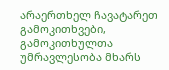არაერთხელ ჩავატარეთ გამოკითხვები, გამოკითხულთა უმრავლესობა მხარს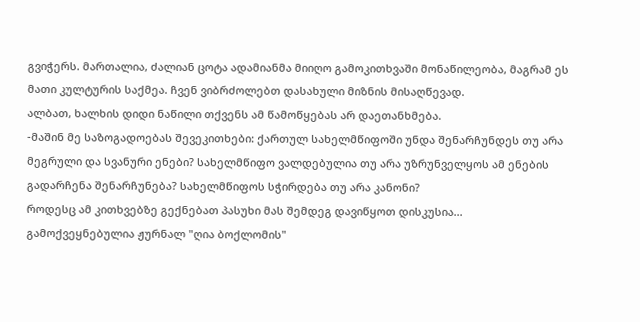გვიჭერს. მართალია, ძალიან ცოტა ადამიანმა მიიღო გამოკითხვაში მონაწილეობა, მაგრამ ეს მათი კულტურის საქმეა. ჩვენ ვიბრძოლებთ დასახული მიზნის მისაღწევად.
ალბათ, ხალხის დიდი ნაწილი თქვენს ამ წამოწყებას არ დაეთანხმება.
-მაშინ მე საზოგადოებას შევეკითხები: ქართულ სახელმწიფოში უნდა შენარჩუნდეს თუ არა მეგრული და სვანური ენები? სახელმწიფო ვალდებულია თუ არა უზრუნველყოს ამ ენების გადარჩენა შენარჩუნება? სახელმწიფოს სჭირდება თუ არა კანონი?
როდესც ამ კითხვებზე გექნებათ პასუხი მას შემდეგ დავიწყოთ დისკუსია...
გამოქვეყნებულია ჟურნალ "ღია ბოქლომის"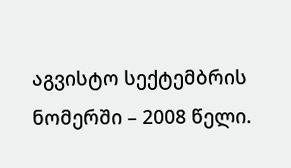აგვისტო სექტემბრის ნომერში – 2008 წელი.